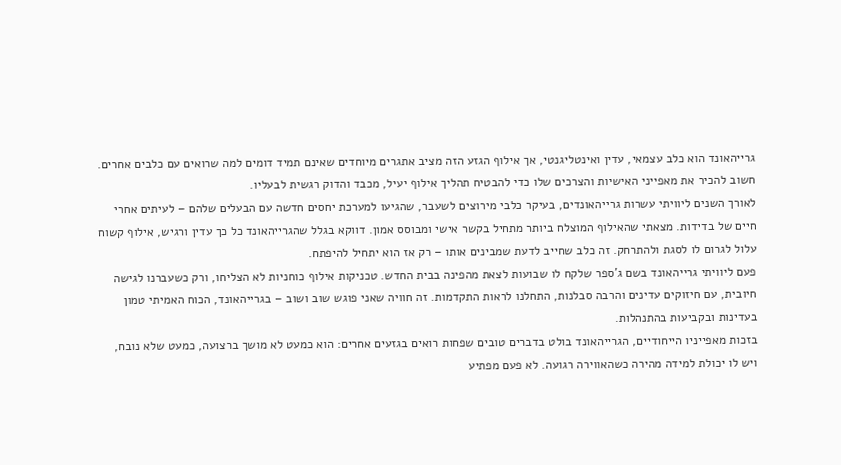גרייהאונד הוא כלב עצמאי, עדין ואינטליגנטי, אך אילוף הגזע הזה מציב אתגרים מיוחדים שאינם תמיד דומים למה שרואים עם כלבים אחרים. חשוב להכיר את מאפייני האישיות והצרכים שלו כדי להבטיח תהליך אילוף יעיל, מכבד והדוק רגשית לבעליו.
לאורך השנים ליוויתי עשרות גרייהאונדים, בעיקר כלבי מירוצים לשעבר, שהגיעו למערכת יחסים חדשה עם הבעלים שלהם – לעיתים אחרי חיים של בדידות. מצאתי שהאילוף המוצלח ביותר מתחיל בקשר אישי ומבוסס אמון. דווקא בגלל שהגרייהאונד כל כך עדין ורגיש, אילוף קשוח עלול לגרום לו לסגת ולהתרחק. זה כלב שחייב לדעת שמבינים אותו – רק אז הוא יתחיל להיפתח.
פעם ליוויתי גרייהאונד בשם ג’ספר שלקח לו שבועות לצאת מהפינה בבית החדש. טכניקות אילוף כוחניות לא הצליחו, ורק כשעברנו לגישה חיובית, עם חיזוקים עדינים והרבה סבלנות, התחלנו לראות התקדמות. זה חוויה שאני פוגש שוב ושוב – בגרייהאונד, הכוח האמיתי טמון בעדינות ובקביעות בהתנהלות.
בזכות מאפייניו הייחודיים, הגרייהאונד בולט בדברים טובים שפחות רואים בגזעים אחרים: הוא כמעט לא מושך ברצועה, כמעט שלא נובח, ויש לו יכולת למידה מהירה כשהאווירה רגועה. לא פעם מפתיע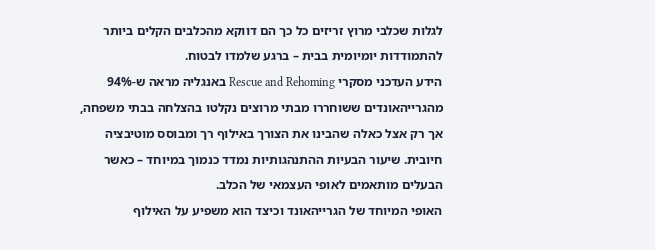לגלות שכלבי מרוץ זריזים כל כך הם דווקא מהכלבים הקלים ביותר להתמודדות יומיומית בבית – ברגע שלמדו לבטוח.
הידע העדכני מסקרי Rescue and Rehoming באנגליה מראה ש-94% מהגרייהאונדים ששוחררו מבתי מרוצים נקלטו בהצלחה בבתי משפחה, אך רק אצל כאלה שהבינו את הצורך באילוף רך ומבוסס מוטיבציה חיובית. שיעור הבעיות ההתנהגותיות נמדד כנמוך במיוחד – כאשר הבעלים מותאמים לאופי העצמאי של הכלב.
האופי המיוחד של הגרייהאונד וכיצד הוא משפיע על האילוף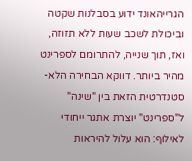הגרייהאונד ידוע בסבלנות שקטה וביכולת לשכב שעות ללא תזוזה, ואז, תוך שנייה, להתרומם לספרינט מהיר ביותר. דווקא הבחירה הלא-סטנדרטית הזאת בין "שינה" ל"ספרינט" יוצרת אתגר ייחודי לאילוף: הוא עלול להיראות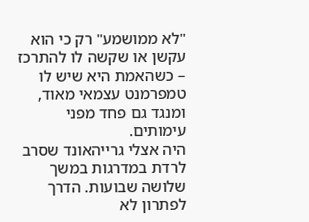"לא ממושמע" רק כי הוא עקשן או שקשה לו להתרכז – כשהאמת היא שיש לו טמפרמנט עצמאי מאוד, ומנגד גם פחד מפני עימותים.
היה אצלי גרייהאונד שסרב לרדת במדרגות במשך שלושה שבועות. הדרך לפתרון לא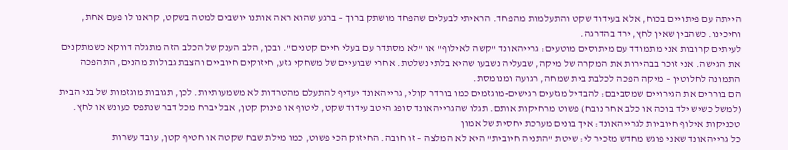הייתה עם פיתויים בכוח, אלא בעידוד שקט והתעלמות מהפחד. הראיתי לבעלים שהפחד מושתק ברוך – ברגע שהוא ראה אותנו יושבים למטה בשקט, קראנו לו פעם אחת, וחיכינו. כשהבין שאין לחץ, ירד בהדרגה.
לעיתים קרובות אני מתמודד עם מיתוסים מוטעים: גרייהאונד "קשה לאילוף" או "לא מסתדר עם בעלי חיים קטנים". ובכן, הלב הענק של הכלב הזה מתגלה דווקא כשמתקנים את הגישה. אני זוכר בבהירות את המקרה של מיקה, שבעליה נשבעו שהיא בלתי נשלטת. אחרי שבועיים של משחקי גזע, חיזוקים חיוביים והצבת גבולות מהנים, התהפכה התמונה לחלוטין – מיקה הפכה לכלבת בית שמחה, רגועה ומנומסת.
הם בוררים את הגירויים שמסביבם: להבדיל מגזעים רגישים-מוגזמים כמו בורדר קולי, גרייהאונד יעדיף להתעלם מהטרדות לא משמעותיות. לכן, תגובות מוגזמות של בני הבית (למשל כשיש ילד בוכה או כלב אחר נובח) פשוט מרחיקות אותם. תגלו שהגרייהאונד סופג היטב עידוד שקט, ליטוף או פינוק קטן, אבל יברח מכל דבר שנתפס כעונש או לחץ.
טכניקות אילוף חיוביות לגרייהאונד: איך בונים מערכת יחסית של אמון
כל גרייהאונד שאני פוגש מחדש מזכיר לי: שיטת "התניה חיובית" היא לא המלצה – זו חובה. החיזוק הכי פשוט, כמו מילת שבח שקטה או חטיף קטן, עובד עשרות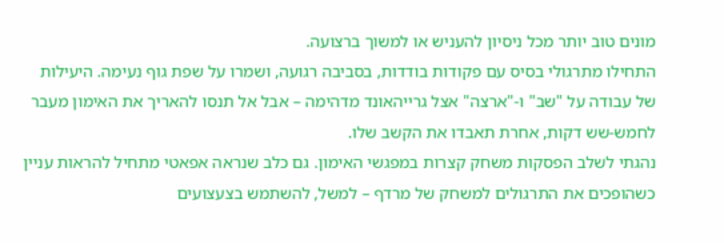מונים טוב יותר מכל ניסיון להעניש או למשוך ברצועה.
התחילו מתרגולי בסיס עם פקודות בודדות, בסביבה רגועה, ושמרו על שפת גוף נעימה. היעילות של עבודה על "שב" ו-"ארצה" אצל גרייהאונד מדהימה – אבל אל תנסו להאריך את האימון מעבר לחמש-שש דקות, אחרת תאבדו את הקשב שלו.
נהגתי לשלב הפסקות משחק קצרות במפגשי האימון. גם כלב שנראה אפאטי מתחיל להראות עניין כשהופכים את התרגולים למשחק של מרדף – למשל, להשתמש בצעצועים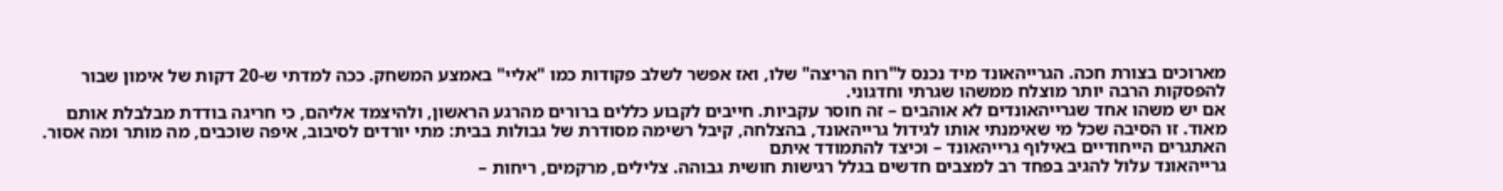מארוכים בצורת חכה. הגרייהאונד מיד נכנס ל"רוח הריצה" שלו, ואז אפשר לשלב פקודות כמו "אליי" באמצע המשחק. ככה למדתי ש-20 דקות של אימון שבור להפסקות הרבה יותר מוצלח ממשהו שגרתי וחדגוני.
אם יש משהו אחד שגרייהאונדים לא אוהבים – זה חוסר עקביות. חייבים לקבוע כללים ברורים מהרגע הראשון, ולהיצמד אליהם, כי חריגה בודדת מבלבלת אותם מאוד. זו הסיבה שכל מי שאימנתי אותו לגידול גרייהאונד, בהצלחה, קיבל רשימה מסודרת של גבולות בבית: מתי יורדים לסיבוב, איפה שוכבים, מה מותר ומה אסור.
האתגרים הייחודיים באילוף גרייהאונד – וכיצד להתמודד איתם
גרייהאונד עלול להגיב בפחד רב למצבים חדשים בגלל רגישות חושית גבוהה. צלילים, מרקמים, ריחות –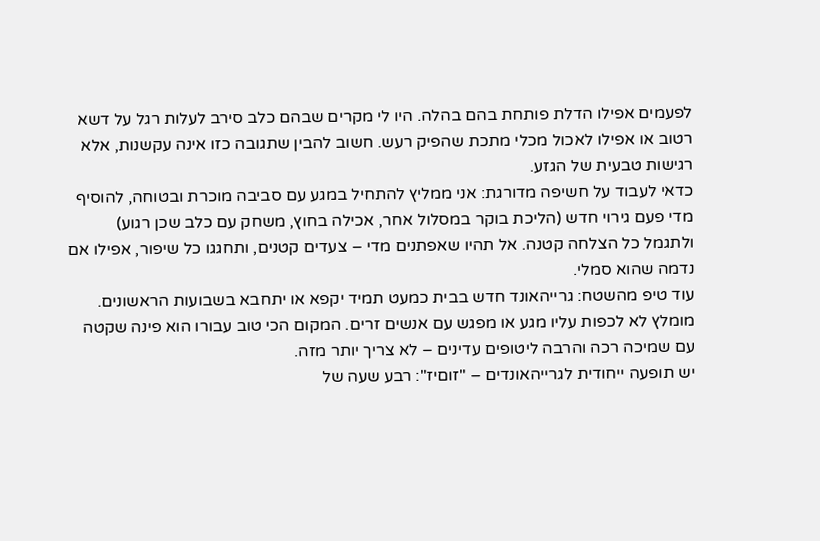לפעמים אפילו הדלת פותחת בהם בהלה. היו לי מקרים שבהם כלב סירב לעלות רגל על דשא רטוב או אפילו לאכול מכלי מתכת שהפיק רעש. חשוב להבין שתגובה כזו אינה עקשנות, אלא רגישות טבעית של הגזע.
כדאי לעבוד על חשיפה מדורגת: אני ממליץ להתחיל במגע עם סביבה מוכרת ובטוחה, להוסיף מדי פעם גירוי חדש (הליכת בוקר במסלול אחר, אכילה בחוץ, משחק עם כלב שכן רגוע) ולתגמל כל הצלחה קטנה. אל תהיו שאפתנים מדי – צעדים קטנים, ותחגגו כל שיפור, אפילו אם נדמה שהוא סמלי.
עוד טיפ מהשטח: גרייהאונד חדש בבית כמעט תמיד יקפא או יתחבא בשבועות הראשונים. מומלץ לא לכפות עליו מגע או מפגש עם אנשים זרים. המקום הכי טוב עבורו הוא פינה שקטה עם שמיכה רכה והרבה ליטופים עדינים – לא צריך יותר מזה.
יש תופעה ייחודית לגרייהאונדים – "זוםיז": רבע שעה של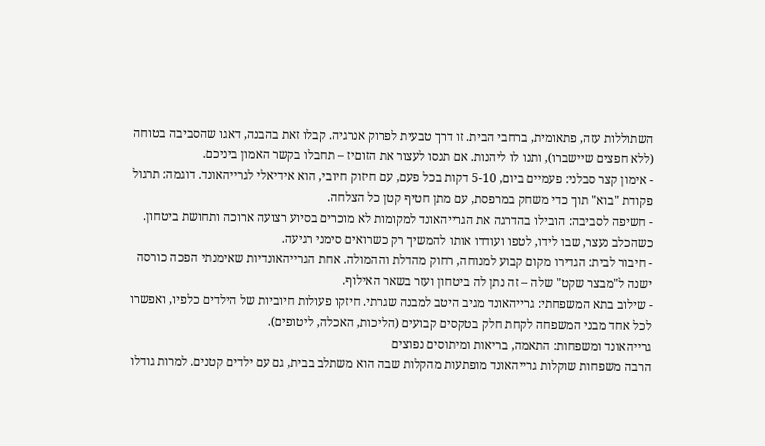השתוללות עזה, פתאומית, ברחבי הבית. זו דרך טבעית לפרוק אנרגיה. קבלו זאת בהבנה, דאגו שהסביבה בטוחה (ללא חפצים שיישברו), ותנו לו ליהנות. אם תנסו לעצור את הזוםיז – תחבלו בקשר האמון ביניכם.
- אימון קצר סבלני: פעמיים ביום, 5-10 דקות בכל פעם, עם חיזוק חיובי, הוא אידיאלי לגרייהאונד. דוגמה: תרגול פקודת "בוא" תוך כדי משחק במרפסת, עם מתן חטיף קטן כל הצלחה.
- חשיפה לסביבה: הובילו בהדרגה את הגרייהאונד למקומות לא מוכרים בסיוע רצועה ארוכה ותחושת ביטחון. כשהכלב נעצר, שבו לידו, לטפו ועודדו אותו להמשיך רק כשרואים סימני רגיעה.
- חיבור לבית: הגדירו מקום קבוע למנוחה, רחוק מהדלת וההמולה. אחת הגרייהאונדיות שאימנתי הפכה כורסה ישנה ל"מבצר שקט" שלה – זה נתן לה ביטחון ועזר בשאר האילוף.
- שילוב בתא המשפחתי: גרייהאונד מגיב היטב למבנה שגרתי. חיזקו פעולות חיוביות של הילדים כלפיו, ואפשרו לכל אחד מבני המשפחה לקחת חלק בטקסים קבועים (הליכות, האכלה, ליטופים).
גרייהאונד ומשפחות: התאמה, בריאות ומיתוסים נפוצים
הרבה משפחות שוקלות גרייהאונד מופתעות מהקלות שבה הוא משתלב בבית, גם עם ילדים קטנים. למרות גודלו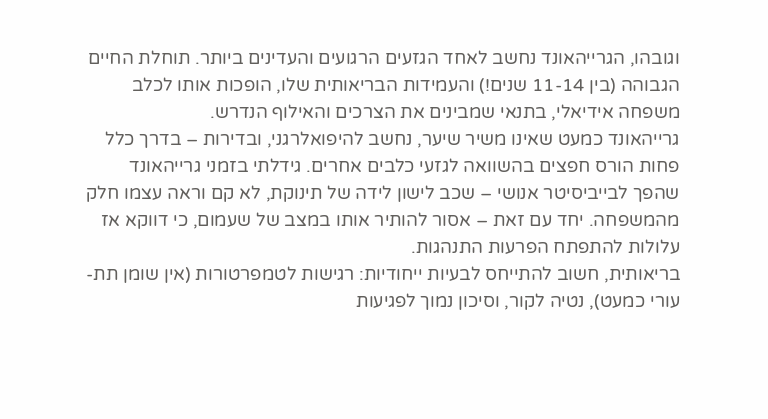וגובהו, הגרייהאונד נחשב לאחד הגזעים הרגועים והעדינים ביותר. תוחלת החיים הגבוהה (בין 11-14 שנים!) והעמידות הבריאותית שלו, הופכות אותו לכלב משפחה אידיאלי, בתנאי שמבינים את הצרכים והאילוף הנדרש.
גרייהאונד כמעט שאינו משיר שיער, נחשב להיפואלרגני, ובדירות – בדרך כלל פחות הורס חפצים בהשוואה לגזעי כלבים אחרים. גידלתי בזמני גרייהאונד שהפך לבייביסיטר אנושי – שכב לישון לידה של תינוקת, לא קם וראה עצמו חלק מהמשפחה. יחד עם זאת – אסור להותיר אותו במצב של שעמום, כי דווקא אז עלולות להתפתח הפרעות התנהגות.
בריאותית, חשוב להתייחס לבעיות ייחודיות: רגישות לטמפרטורות (אין שומן תת-עורי כמעט), נטיה לקור, וסיכון נמוך לפגיעות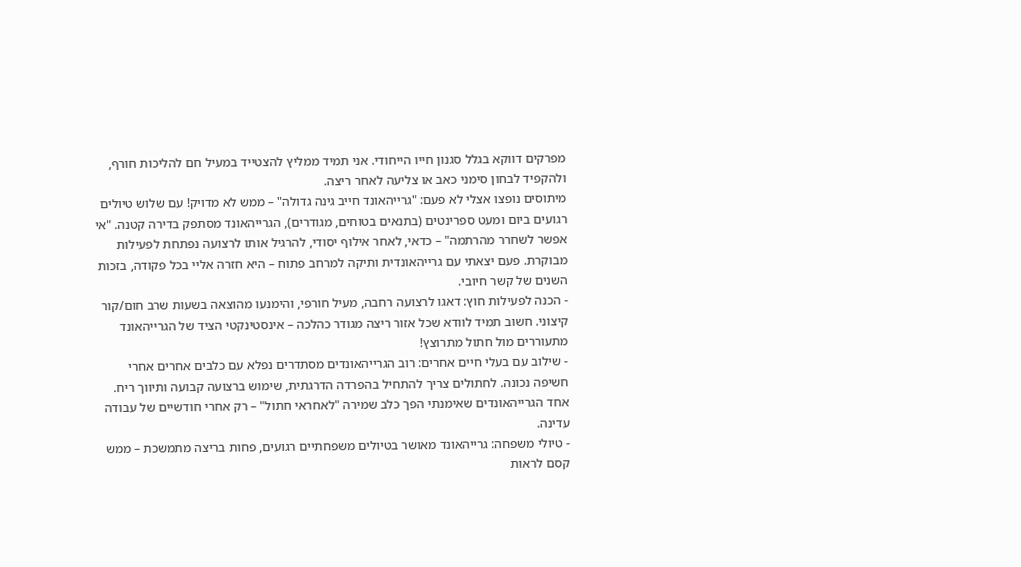מפרקים דווקא בגלל סגנון חייו הייחודי. אני תמיד ממליץ להצטייד במעיל חם להליכות חורף, ולהקפיד לבחון סימני כאב או צליעה לאחר ריצה.
מיתוסים נופצו אצלי לא פעם: "גרייהאונד חייב גינה גדולה" – ממש לא מדויק! עם שלוש טיולים רגועים ביום ומעט ספרינטים (בתנאים בטוחים, מגודרים), הגרייהאונד מסתפק בדירה קטנה. "אי אפשר לשחרר מהרתמה" – כדאי, לאחר אילוף יסודי, להרגיל אותו לרצועה נפתחת לפעילות מבוקרת. פעם יצאתי עם גרייהאונדית ותיקה למרחב פתוח – היא חזרה אליי בכל פקודה, בזכות השנים של קשר חיובי.
- הכנה לפעילות חוץ: דאגו לרצועה רחבה, מעיל חורפי, והימנעו מהוצאה בשעות שרב חום/קור קיצוני. חשוב תמיד לוודא שכל אזור ריצה מגודר כהלכה – אינסטינקטי הציד של הגרייהאונד מתעוררים מול חתול מתרוצץ!
- שילוב עם בעלי חיים אחרים: רוב הגרייהאונדים מסתדרים נפלא עם כלבים אחרים אחרי חשיפה נכונה. לחתולים צריך להתחיל בהפרדה הדרגתית, שימוש ברצועה קבועה ותיווך ריח. אחד הגרייהאונדים שאימנתי הפך כלב שמירה "לאחראי חתול" – רק אחרי חודשיים של עבודה עדינה.
- טיולי משפחה: גרייהאונד מאושר בטיולים משפחתיים רגועים, פחות בריצה מתמשכת – ממש קסם לראות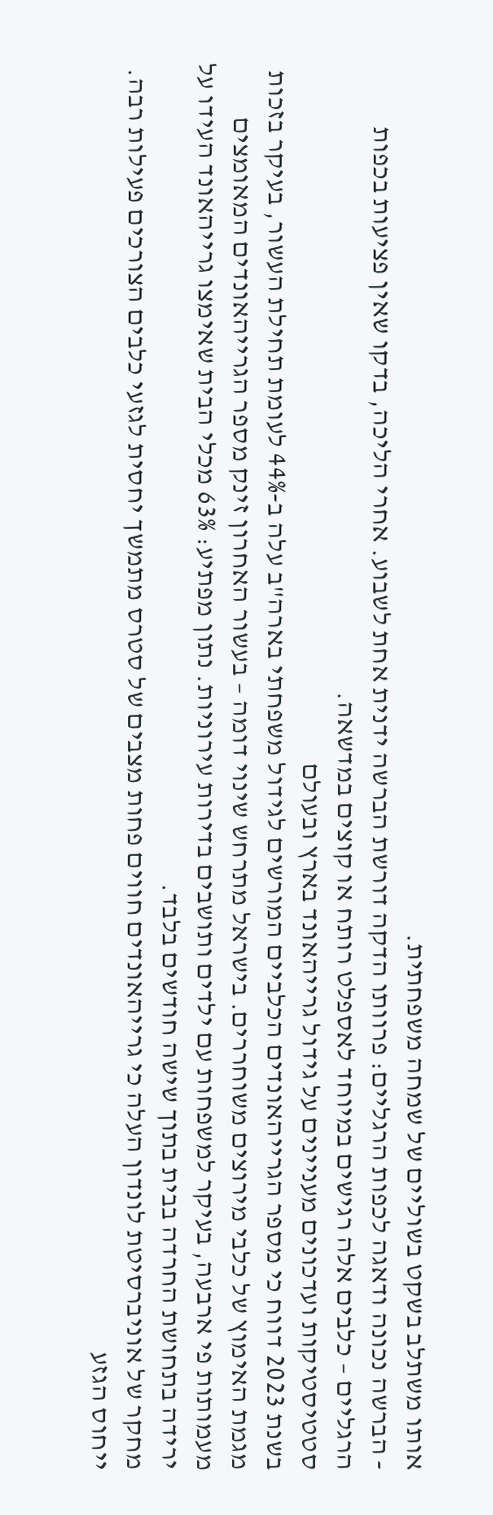אותו משתלב בשקט בשוליים של שמחה משפחתית.
- הברשה נכונה ודאגה לכפות הרגליים: פרוותו הדקה דורשת הברשה ידנית אחת לשבוע. אחרי הליכה, בדקו שאין פציעות בכפות הרגליים – כלבים אלה רגישים במיוחד לאספלט רותח או קוצים במדשאה.
סטטיסטיקות ועדכונים מעניינים על גידול גרייהאונד בארץ ובעולם
בשנת 2023 דווח כי מספר הגרייהאונדים הכלביים המורשים לגידול משפחתי בארה"ב עלה ב-44% לעומת תחילת העשור, בעיקר בזכות מגמת האימוץ של כלבי מירוצים משוחררים. בישראל מתרחש שינוי דומה – בעשור האחרון זינק מספר הגרייהאונדים המאומצים מעמותות פי ארבעה, בעיקר למשפחות עם ילדים ותושבים בדירות עירוניות. נתון מפתיע: 63% מכלי הבית שאימצו גרייהאונד העידו על ירידה בתחושת החרדה בבית בתוך שישה חודשים בלבד.
מחקר של אוניברסיטת לונדון העלה כי גרייהאונדים חווים פחות מצבים של סטרס מתמשך יחסית לגזעי כלבים הצורכים פעילות רבה. ייחוס הגזע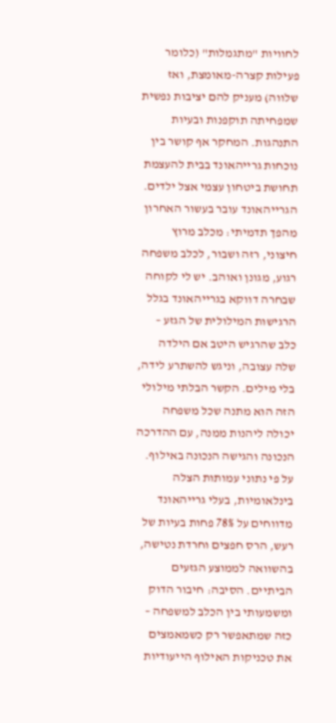לחוויות "מתגמלות" (כלומר פעילות קצרה-מאומצת, ואז שלווה) מעניק להם יציבות נפשית שמפחיתה תוקפנות ובעיות התנהגות. המחקר אף קושר בין נוכחות גרייהאונד בבית להעצמת תחושת ביטחון עצמי אצל ילדים.
הגרייהאונד עובר בעשור האחרון מהפך תדמיתי: מכלב מרוץ חיצוני, רזה ושבור, לכלב משפחה רגוע, מגונן ואוהב. יש לי לקוחה שבחרה דווקא בגרייהאונד בגלל הרגישות המילולית של הגזע – כלב שהרגיש היטב אם הילדה שלה עצובה, וניגש להשתרע לידה, בלי מילים. הקשר הבלתי מילולי הזה הוא מתנה שכל משפחה יכולה ליהנות ממנה, עם ההדרכה הנכונה והגישה הנכונה באילוף.
על פי נתוני עמותות הצלה בינלאומיות, בעלי גרייהאונד מדווחים על 78% פחות בעיות של רעש, הרס חפצים וחרדת נטישה, בהשוואה לממוצע הגזעים הביתיים. הסיבה: חיבור הדוק ומשמעותי בין הכלב למשפחה – כזה שמתאפשר רק כשמאמצים את טכניקות האילוף הייעודיות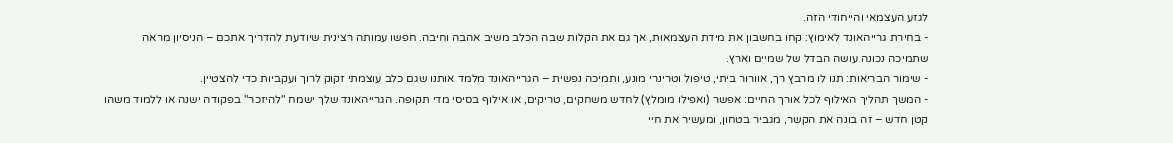לגזע העצמאי והייחודי הזה.
- בחירת גרייהאונד לאימוץ: קחו בחשבון את מידת העצמאות, אך גם את הקלות שבה הכלב משיב אהבה וחיבה. חפשו עמותה רצינית שיודעת להדריך אתכם – הניסיון מראה שתמיכה נכונה עושה הבדל של שמיים וארץ.
- שימור הבריאות: תנו לו מרבץ רך, אוורור ביתי, טיפול וטרינרי מונע, ותמיכה נפשית – הגרייהאונד מלמד אותנו שגם כלב עוצמתי זקוק לרוך ועקביות כדי להצטיין.
- המשך תהליך האילוף לכל אורך החיים: אפשר (ואפילו מומלץ) לחדש משחקים, טריקים, או אילוף בסיסי מדי תקופה. הגרייהאונד שלך ישמח "להיזכר" בפקודה ישנה או ללמוד משהו קטן חדש – זה בונה את הקשר, מגביר בטחון, ומעשיר את חיי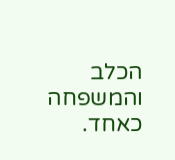הכלב והמשפחה כאחד.